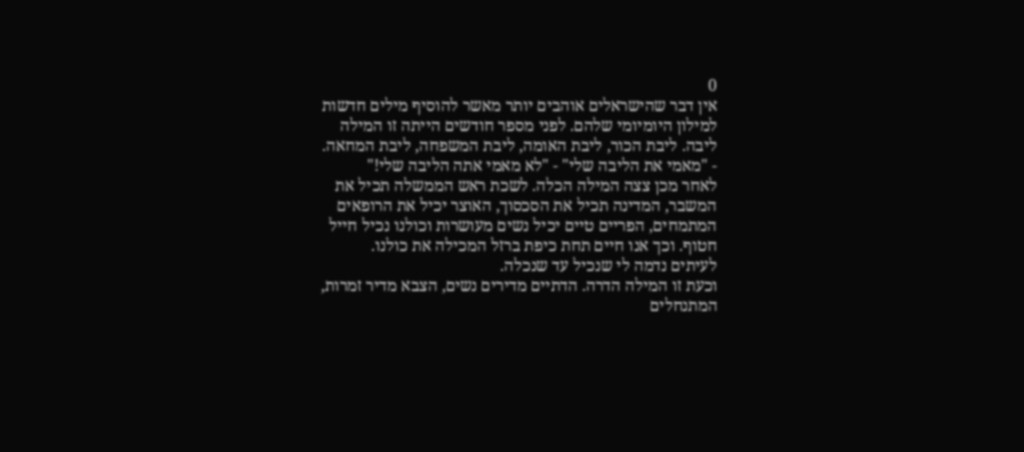0
אין דבר שהישראלים אוהבים יותר מאשר להוסיף מילים חדשות למילון היומיומי שלהם. לפני מספר חודשים הייתה זו המילה ליבה. ליבת הכור, ליבת האומה, ליבת המשפחה, ליבת המחאה.
- "מאמי את הליבה שלי" - "לא מאמי אתה הליבה שלי!"
לאחר מכן צצה המילה הכלה. לשכת ראש הממשלה תכיל את המשבר, המדינה תכיל את הסכסוך, האוצר יכיל את הרופאים המתמחים, הפריים טיים יכיל נשים מעושרות וכולנו נכיל חייל חטוף. וכך אנו חיים תחת כיפת ברזל המכילה את כולנו.
לעיתים נדמה לי שנכיל עד שנכלה.
וכעת זו המילה הדרה. הדתיים מדירים נשים, הצבא מדיר זמרות, המתנחלים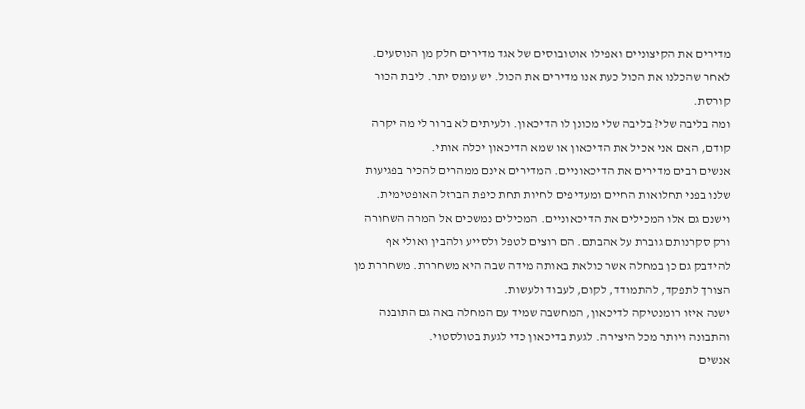מדירים את הקיצוניים ואפילו אוטובוסים של אגד מדירים חלק מן הנוסעים. לאחר שהכלנו את הכול כעת אנו מדירים את הכול. יש עומס יתר. ליבת הכור קורסת.
ומה בליבה שלי? בליבה שלי מכונן לו הדיכאון. ולעיתים לא ברור לי מה יקרה קודם, האם אני אכיל את הדיכאון או שמא הדיכאון יכלה אותי.
אנשים רבים מדירים את הדיכאוניים. המדירים אינם ממהרים להכיר בפגיעות שלנו בפני תחלואות החיים ומעדיפים לחיות תחת כיפת הברזל האופטימית. וישנם גם אלו המכילים את הדיכאוניים. המכילים נמשכים אל המרה השחורה ורק סקרנותם גוברת על אהבתם. הם רוצים לטפל ולסייע ולהבין ואולי אף להידבק גם כן במחלה אשר כולאת באותה מידה שבה היא משחררת. משחררת מן הצורך לתפקד, להתמודד, לקום, לעבוד ולעשות.
ישנה איזו רומנטיקה לדיכאון, המחשבה שמיד עם המחלה באה גם התובנה והתבונה ויותר מכל היצירה. לגעת בדיכאון כדי לגעת בטולסטוי.
אנשים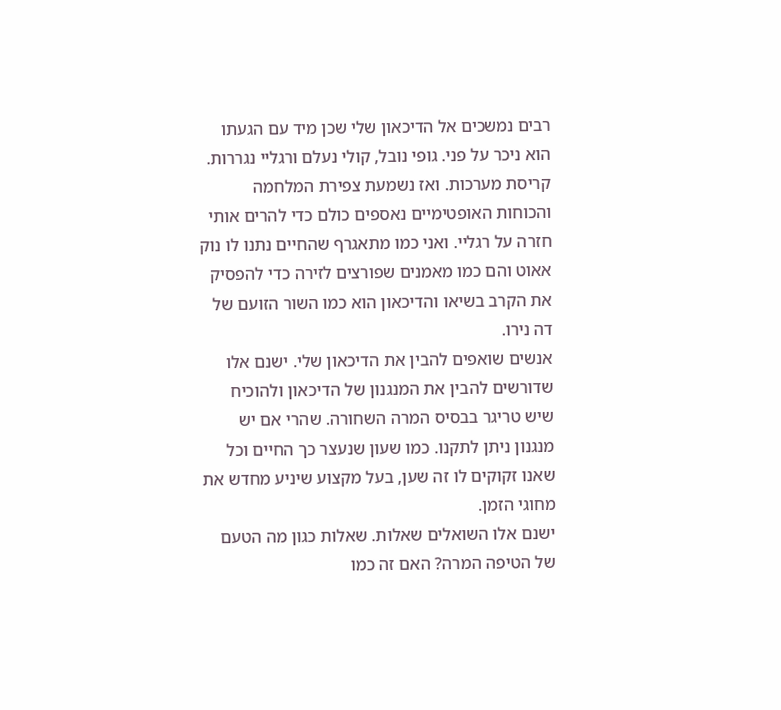רבים נמשכים אל הדיכאון שלי שכן מיד עם הגעתו הוא ניכר על פני. גופי נובל, קולי נעלם ורגליי נגררות. קריסת מערכות. ואז נשמעת צפירת המלחמה והכוחות האופטימיים נאספים כולם כדי להרים אותי חזרה על רגליי. ואני כמו מתאגרף שהחיים נתנו לו נוק אאוט והם כמו מאמנים שפורצים לזירה כדי להפסיק את הקרב בשיאו והדיכאון הוא כמו השור הזועם של דה נירו.
אנשים שואפים להבין את הדיכאון שלי. ישנם אלו שדורשים להבין את המנגנון של הדיכאון ולהוכיח שיש טריגר בבסיס המרה השחורה. שהרי אם יש מנגנון ניתן לתקנו. כמו שעון שנעצר כך החיים וכל שאנו זקוקים לו זה שען, בעל מקצוע שיניע מחדש את מחוגי הזמן.
ישנם אלו השואלים שאלות. שאלות כגון מה הטעם של הטיפה המרה? האם זה כמו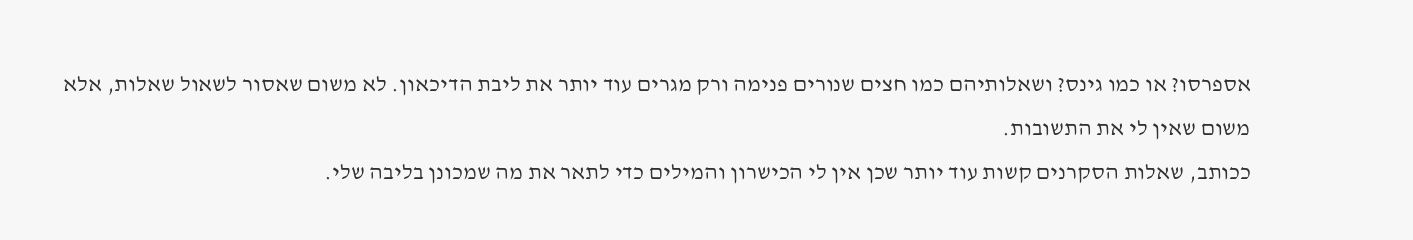אספרסו? או כמו גינס? ושאלותיהם כמו חצים שנורים פנימה ורק מגרים עוד יותר את ליבת הדיכאון. לא משום שאסור לשאול שאלות, אלא משום שאין לי את התשובות.
ככותב, שאלות הסקרנים קשות עוד יותר שכן אין לי הכישרון והמילים כדי לתאר את מה שמכונן בליבה שלי.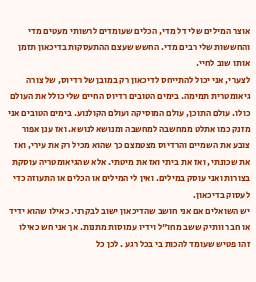אוצר המילים שלי דל מדי, הכלים שעומדים לרשותי מעטים מדי והחששות שלי רבים מדי. החשש שעצם ההתעסקות בדיכאון תזמן אותו שוב לחיי.
לצערי, אני יכול להתייחס לדיכאון רק במובן של רדיוס, של צורה גיאומטרית תמימה. בימים הטובים רדיוס החיים שלי כולל את העולם כולו. עולם התוכן, עולם המוסיקה ועולם הקולנוע. בימים הטובים אני מזנק כמו אתלט ממחשבה למחשבה ומנושא לנושא. ואז ענן אפור צובע את השמיים והרדיוס מצטמצם כך שהוא מכיל רק את עירי, ואז את שכונתי, ואז את ביתי ואז את מיטתי. אלא שהגיאומטריה עוסקת בצורות ואני עוסק במילים. ואין לי המילים או הכלים או התעוזה כדי לעסוק בדיכאון.
יש השואלים אם אני חושב שהדיכאון ישוב לבקרני. כאילו שהוא ידיד או חבר וותיק ששב מחו"ל וידיו עמוסות מתנות. אך אני חש כאילו זהו פטיש שעומד להכות בי בכל רגע . לכן כל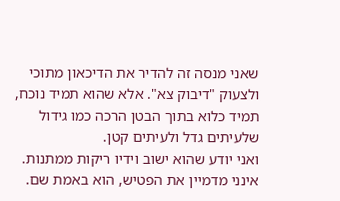שאני מנסה זה להדיר את הדיכאון מתוכי ולצעוק "דיבוק צא". אלא שהוא תמיד נוכח, תמיד כלוא בתוך הבטן הרכה כמו גידול שלעיתים גדל ולעיתים קטן.
ואני יודע שהוא ישוב וידיו ריקות ממתנות. אינני מדמיין את הפטיש, הוא באמת שם.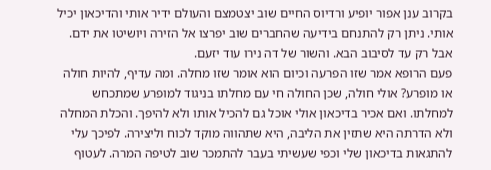בקרוב ענן אפור יופיע ורדיוס החיים שוב יצטמצם והעולם ידיר אותי והדיכאון יכיל אותי. ניתן רק להתנחם בידיעה שהחברים שוב יפרצו אל הזירה ויושיטו את ידם. אבל רק עד לסיבוב הבא. והשור של דה נירו עוד יזעם.
פעם הרופא אמר שזו הפרעה וכיום הוא אומר שזו מחלה. ומה עדיף, להיות חולה או מופרע? אולי חולה, שכן החולה חי עם מחלתו בניגוד למופרע שמתכחש למחלתו. ואם אכיר בדיכאון אולי אוכל גם להכיל אותו ולא להיפך. והכלת המחלה ולא הדרתה היא שתזין את הליבה, היא שתהווה מוקד לכוח וליצירה. לפיכך עלי להתגאות בדיכאון שלי וכפי שעשיתי בעבר להתמכר שוב לטיפה המרה. לעטוף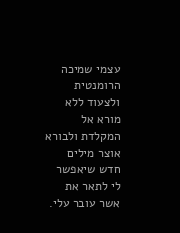עצמי שמיכה הרומנטית ולצעוד ללא מורא אל המקלדת ולבורא אוצר מילים חדש שיאפשר לי לתאר את אשר עובר עלי.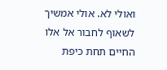ואולי לא. אולי אמשיך לשאוף לחבור אל אלו החיים תחת כיפת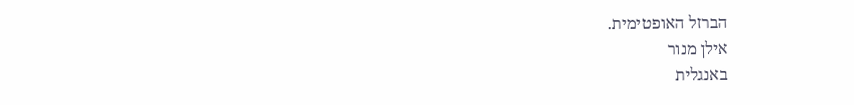הברזל האופטימית.
אילן מנור
באנגלית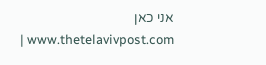אני כאן www.thetelavivpost.com |